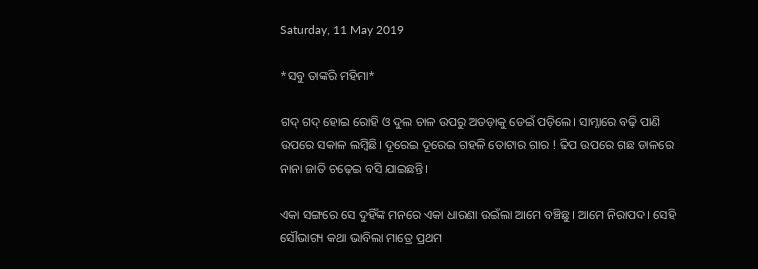Saturday, 11 May 2019

*ସବୁ ତାଙ୍କରି ମହିମା*

ଗଦ୍ ଗଦ୍ ହୋଇ ରୋହି ଓ ଦୁଲ ଚାଳ ଉପରୁ ଅତଡ଼ାକୁ ଡେଇଁ ପଡ଼ିଲେ। ସାମ୍ନାରେ ବଢ଼ି ପାଣି ଉପରେ ସକାଳ ଲମ୍ବିଛି। ଦୂରେଇ ଦୂରେଇ ଗହଳି ତୋଟାର ଗାର ! ଢିପ ଉପରେ ଗଛ ଡାଳରେ ନାନା ଜାତି ଚଢ଼େଇ ବସି ଯାଇଛନ୍ତି।

ଏକା ସଙ୍ଗରେ ସେ ଦୁହିଁଙ୍କ ମନରେ ଏକା ଧାରଣା ଉଇଁଲା ଆମେ ବଞ୍ଚିଛୁ। ଆମେ ନିରାପଦ। ସେହି ସୌଭାଗ୍ୟ କଥା ଭାବିଲା ମାତ୍ରେ ପ୍ରଥମ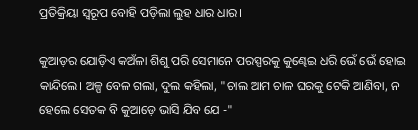ପ୍ରତିକ୍ରିୟା ସ୍ୱରୂପ ବୋହି ପଡ଼ିଲା ଲୁହ ଧାର ଧାର।

କୁଆଡ଼ର ଯୋଡ଼ିଏ କଅଁଳା ଶିଶୁ ପରି ସେମାନେ ପରସ୍ପରକୁ କୁଣ୍ଢେଇ ଧରି ଭେଁ ଭେଁ ହୋଇ କାନ୍ଦିଲେ। ଅଳ୍ପ ବେଳ ଗଲା, ଦୁଲ କହିଲା, "ଚାଲ ଆମ ଚାଳ ଘରକୁ ଟେକି ଆଣିବା, ନ ହେଲେ ସେତକ ବି କୁଆଡ଼େ ଭାସି ଯିବ ଯେ -"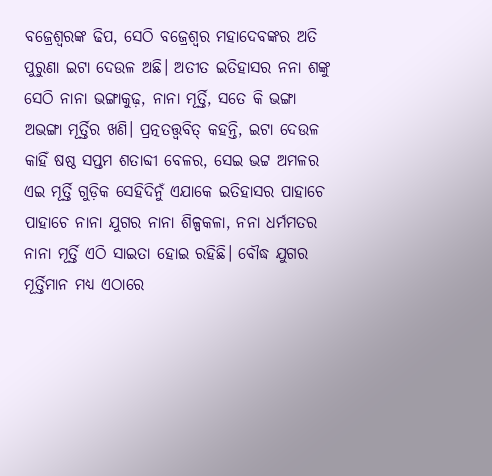ବଜ୍ରେଶ୍ୱରଙ୍କ ଢିପ, ସେଠି ବଜ୍ରେଶ୍ୱର ମହାଦେବଙ୍କର ଅତି ପୁରୁଣା ଇଟା ଦେଉଳ ଅଛି। ଅତୀତ ଇତିହାସର ନନା ଶଙ୍କୁ ସେଠି ନାନା ଭଙ୍ଗାକୁଢ଼, ନାନା ମୂର୍ତ୍ତି, ସତେ କି ଭଙ୍ଗା ଅଭଙ୍ଗା ମୂର୍ତ୍ତିର ଖଣି। ପ୍ରତ୍ନତତ୍ତ୍ୱବିତ୍ କହନ୍ତି, ଇଟା ଦେଉଳ କାହିଁ ଷଷ୍ଠ ସପ୍ତମ ଶତାବ୍ଦୀ ବେଳର, ସେଇ ଭଟ୍ଟ ଅମଳର ଏଇ ମୂର୍ତ୍ତି ଗୁଡ଼ିକ ସେହିଦିନୁଁ ଏଯାକେ ଇତିହାସର ପାହାଚେ ପାହାଚେ ନାନା ଯୁଗର ନାନା ଶିଳ୍ପକଳା, ନନା ଧର୍ମମତର ନାନା ମୂର୍ତ୍ତି ଏଠି ସାଇତା ହୋଇ ରହିଛି। ବୌଦ୍ଧ ଯୁଗର ମୂର୍ତ୍ତିମାନ ମଧ୍ୟ ଏଠାରେ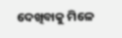ଦେଖିବାକୁ ମିଳେ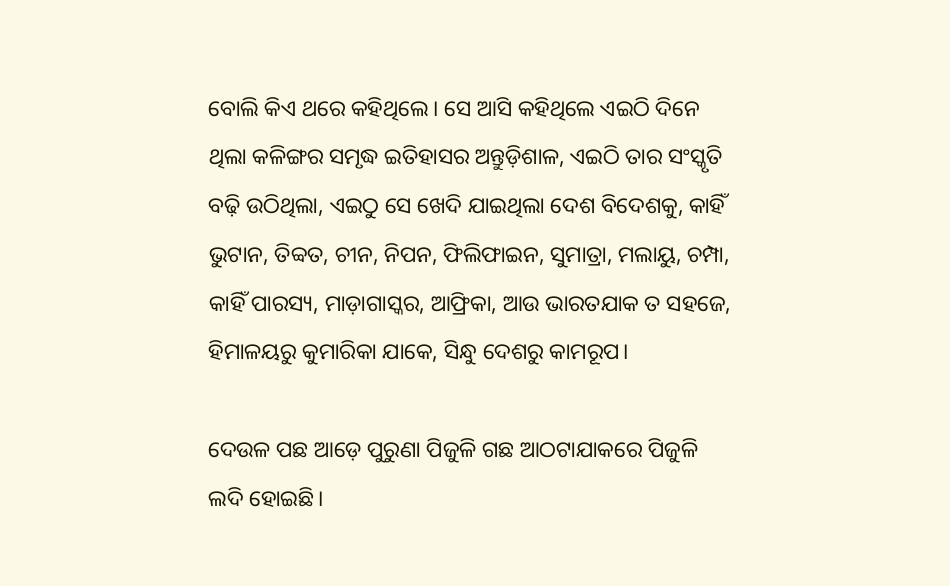ବୋଲି କିଏ ଥରେ କହିଥିଲେ। ସେ ଆସି କହିଥିଲେ ଏଇଠି ଦିନେ ଥିଲା କଳିଙ୍ଗର ସମୃଦ୍ଧ ଇତିହାସର ଅନ୍ତୁଡ଼ିଶାଳ, ଏଇଠି ତାର ସଂସ୍କୃତି ବଢ଼ି ଉଠିଥିଲା, ଏଇଠୁ ସେ ଖେଦି ଯାଇଥିଲା ଦେଶ ବିଦେଶକୁ, କାହିଁ ଭୁଟାନ, ତିବ୍ବତ, ଚୀନ, ନିପନ, ଫିଲିଫାଇନ, ସୁମାତ୍ରା, ମଲାୟୁ, ଚମ୍ପା, କାହିଁ ପାରସ୍ୟ, ମାଡ଼ାଗାସ୍କର, ଆଫ୍ରିକା, ଆଉ ଭାରତଯାକ ତ ସହଜେ, ହିମାଳୟରୁ କୁମାରିକା ଯାକେ, ସିନ୍ଧୁ ଦେଶରୁ କାମରୂପ।

ଦେଉଳ ପଛ ଆଡ଼େ ପୁରୁଣା ପିଜୁଳି ଗଛ ଆଠଟାଯାକରେ ପିଜୁଳି ଲଦି ହୋଇଛି।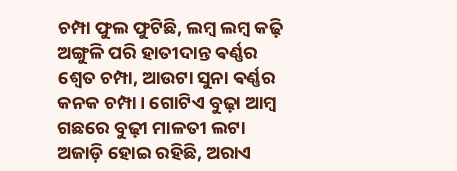ଚମ୍ପା ଫୁଲ ଫୁଟିଛି, ଲମ୍ବ ଲମ୍ବ କଢ଼ି ଅଙ୍ଗୁଳି ପରି ହାତୀଦାନ୍ତ ଵର୍ଣ୍ଣର ଶ୍ୱେତ ଚମ୍ପା, ଆଉଟା ସୁନା ଵର୍ଣ୍ଣର କନକ ଚମ୍ପା। ଗୋଟିଏ ବୁଢ଼ା ଆମ୍ବ ଗଛରେ ବୁଢ଼ୀ ମାଳତୀ ଲଟା ଅଜାଡ଼ି ହୋଇ ରହିଛି, ଅରାଏ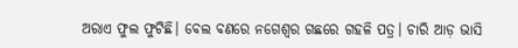ଅରାଏ ଫୁଲ ଫୁଟିଛି। ବେଲ ବଣରେ ନଗେଶ୍ୱର ଗଛରେ ଗହଳି ପତ୍ର। ଚାରି ଆଡ଼ ଭାସି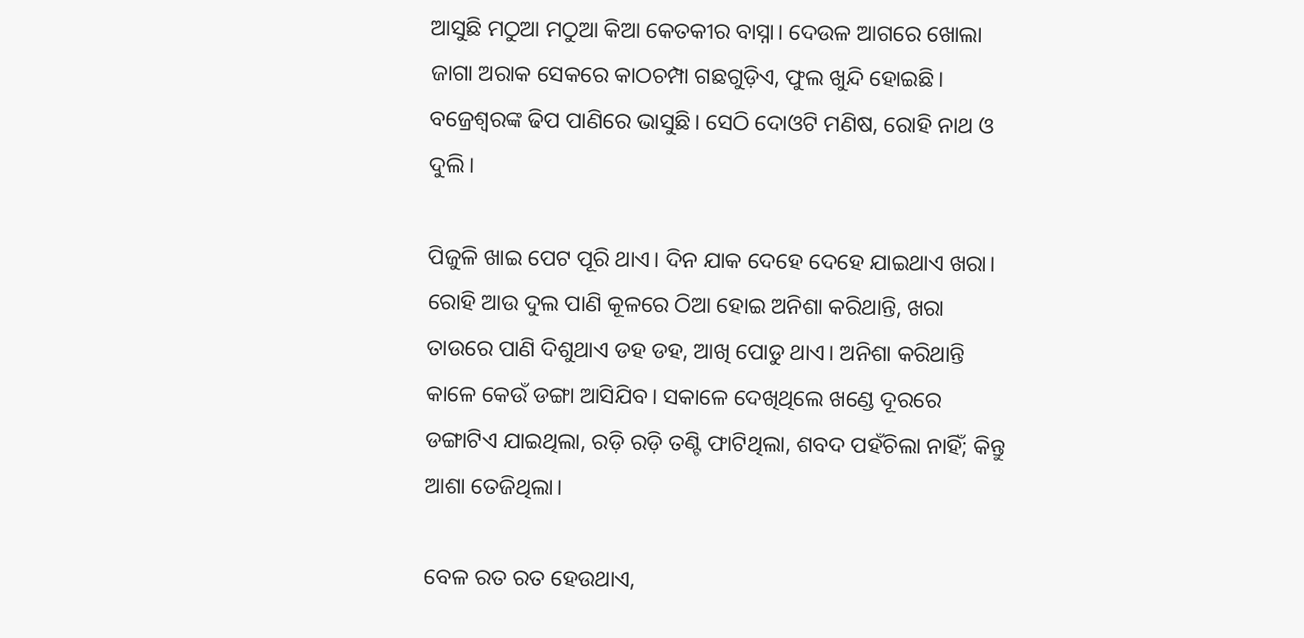ଆସୁଛି ମଠୁଆ ମଠୁଆ କିଆ କେତକୀର ବାସ୍ନା। ଦେଉଳ ଆଗରେ ଖୋଲା ଜାଗା ଅରାକ ସେକରେ କାଠଚମ୍ପା ଗଛଗୁଡ଼ିଏ, ଫୁଲ ଖୁନ୍ଦି ହୋଇଛି। ବଜ୍ରେଶ୍ୱରଙ୍କ ଢିପ ପାଣିରେ ଭାସୁଛି। ସେଠି ଦୋଓଟି ମଣିଷ, ରୋହି ନାଥ ଓ ଦୁଲି।

ପିଜୁଳି ଖାଇ ପେଟ ପୂରି ଥାଏ। ଦିନ ଯାକ ଦେହେ ଦେହେ ଯାଇଥାଏ ଖରା। ରୋହି ଆଉ ଦୁଲ ପାଣି କୂଳରେ ଠିଆ ହୋଇ ଅନିଶା କରିଥାନ୍ତି, ଖରା ତାଉରେ ପାଣି ଦିଶୁଥାଏ ଡହ ଡହ, ଆଖି ପୋଡୁ ଥାଏ। ଅନିଶା କରିଥାନ୍ତି କାଳେ କେଉଁ ଡଙ୍ଗା ଆସିଯିବ। ସକାଳେ ଦେଖିଥିଲେ ଖଣ୍ଡେ ଦୂରରେ ଡଙ୍ଗାଟିଏ ଯାଇଥିଲା, ରଡ଼ି ରଡ଼ି ତଣ୍ଟି ଫାଟିଥିଲା, ଶବଦ ପହଁଚିଲା ନାହିଁ; କିନ୍ତୁ ଆଶା ତେଜିଥିଲା।

ବେଳ ରତ ରତ ହେଉଥାଏ,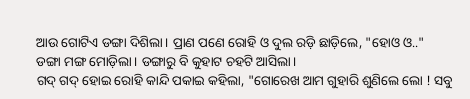ଆଉ ଗୋଟିଏ ଡଙ୍ଗା ଦିଶିଲା। ପ୍ରାଣ ପଣେ ରୋହି ଓ ଦୁଲ ରଡ଼ି ଛାଡ଼ିଲେ, "ହୋଓ ଓ.."
ଡଙ୍ଗା ମଙ୍ଗ ମୋଡ଼ିଲା। ଡଙ୍ଗାରୁ ବି କୁହାଟ ଚହଟି ଆସିଲା।
ଗଦ୍ ଗଦ୍ ହୋଇ ରୋହି କାନ୍ଦି ପକାଇ କହିଲା, "ଗୋରେଖ ଆମ ଗୁହାରି ଶୁଣିଲେ ଲୋ ! ସବୁ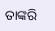ତାଙ୍କରି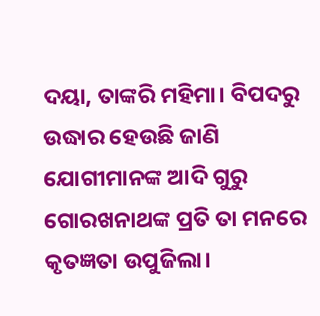ଦୟା, ତାଙ୍କରି ମହିମା। ବିପଦରୁ ଉଦ୍ଧାର ହେଉଛି ଜାଣି ଯୋଗୀମାନଙ୍କ ଆଦି ଗୁରୁ ଗୋରଖନାଥଙ୍କ ପ୍ରତି ତା ମନରେ କୃତଜ୍ଞତା ଉପୁଜିଲା।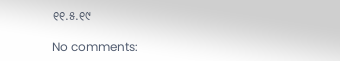୧୧.୫.୧୯

No comments: